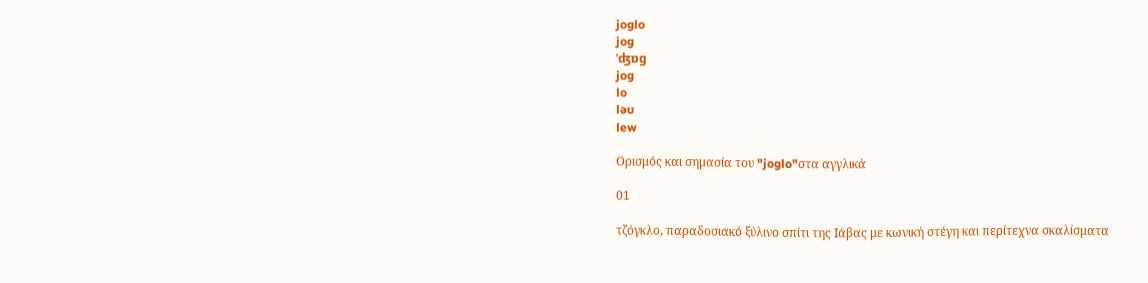joglo
jog
ˈʤɒg
jog
lo
ləʊ
lew

Ορισμός και σημασία του "joglo"στα αγγλικά

01

τζόγκλο, παραδοσιακό ξύλινο σπίτι της Ιάβας με κωνική στέγη και περίτεχνα σκαλίσματα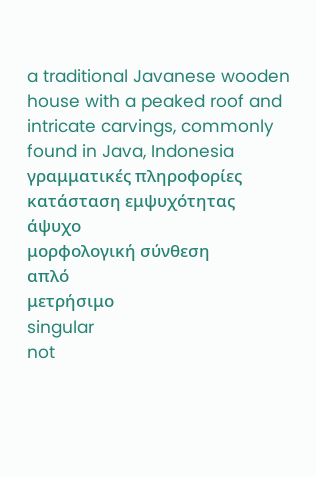a traditional Javanese wooden house with a peaked roof and intricate carvings, commonly found in Java, Indonesia
γραμματικές πληροφορίες
κατάσταση εμψυχότητας
άψυχο
μορφολογική σύνθεση
απλό
μετρήσιμο
singular
not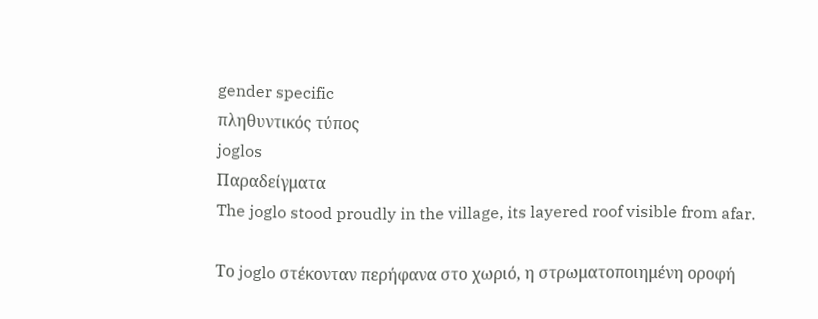gender specific
πληθυντικός τύπος
joglos
Παραδείγματα
The joglo stood proudly in the village, its layered roof visible from afar.

Το joglo στέκονταν περήφανα στο χωριό, η στρωματοποιημένη οροφή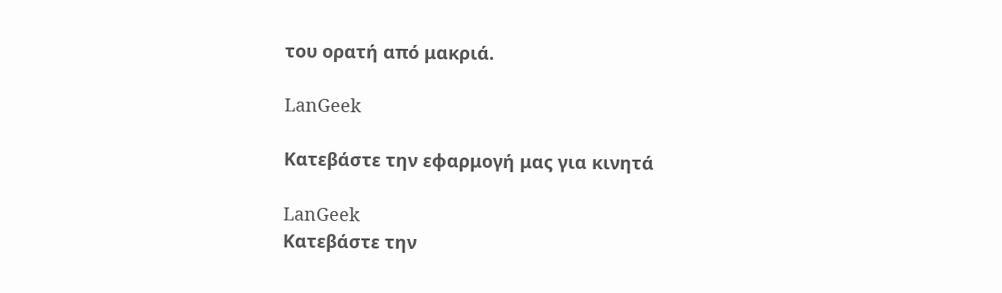του ορατή από μακριά.

LanGeek

Κατεβάστε την εφαρμογή μας για κινητά

LanGeek
Κατεβάστε την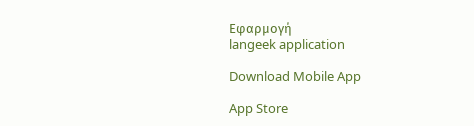Εφαρμογή
langeek application

Download Mobile App

App Store